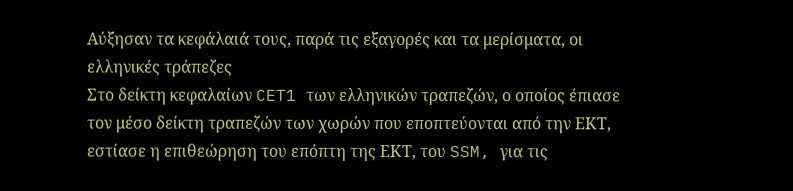Αύξησαν τα κεφάλαιά τους, παρά τις εξαγορές και τα μερίσματα, οι ελληνικές τράπεζες
Στο δείκτη κεφαλαίων CET1 των ελληνικών τραπεζών, ο οποίος έπιασε τον μέσο δείκτη τραπεζών των χωρών που εποπτεύονται από την ΕΚΤ, εστίασε η επιθεώρηση του επόπτη της ΕΚΤ, του SSM, για τις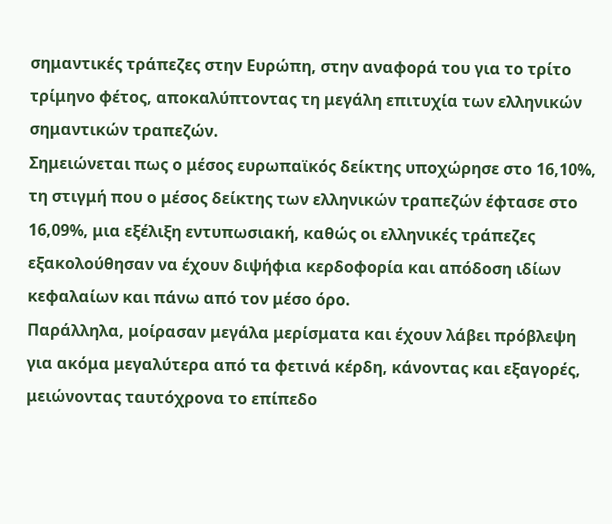σημαντικές τράπεζες στην Ευρώπη, στην αναφορά του για το τρίτο τρίμηνο φέτος, αποκαλύπτοντας τη μεγάλη επιτυχία των ελληνικών σημαντικών τραπεζών.
Σημειώνεται πως ο μέσος ευρωπαϊκός δείκτης υποχώρησε στο 16,10%, τη στιγμή που ο μέσος δείκτης των ελληνικών τραπεζών έφτασε στο 16,09%, μια εξέλιξη εντυπωσιακή, καθώς οι ελληνικές τράπεζες εξακολούθησαν να έχουν διψήφια κερδοφορία και απόδοση ιδίων κεφαλαίων και πάνω από τον μέσο όρο.
Παράλληλα, μοίρασαν μεγάλα μερίσματα και έχουν λάβει πρόβλεψη για ακόμα μεγαλύτερα από τα φετινά κέρδη, κάνοντας και εξαγορές, μειώνοντας ταυτόχρονα το επίπεδο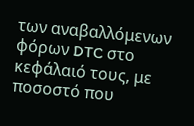των αναβαλλόμενων φόρων DTC στο κεφάλαιό τους, με ποσοστό που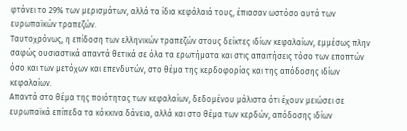φτάνει το 29% των μερισμάτων, αλλά τα ίδια κεφάλαιά τους, έπιασαν ωστόσο αυτά των ευρωπαϊκών τραπεζών.
Ταυτοχρόνως, η επίδοση των ελληνικών τραπεζών στους δείκτες ιδίων κεφαλαίων, εμμέσως πλην σαφώς ουσιαστικά απαντά θετικά σε όλα τα ερωτήματα και στις απαιτήσεις τόσο των εποπτών όσο και των μετόχων και επενδυτών, στο θέμα της κερδοφορίας και της απόδοσης ιδίων κεφαλαίων.
Απαντά στο θέμα της ποιότητας των κεφαλαίων, δεδομένου μάλιστα ότι έχουν μειώσει σε ευρωπαϊκά επίπεδα τα κόκκινα δάνεια, αλλά και στο θέμα των κερδών, απόδοσης ιδίων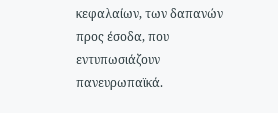κεφαλαίων, των δαπανών προς έσοδα, που εντυπωσιάζουν πανευρωπαϊκά.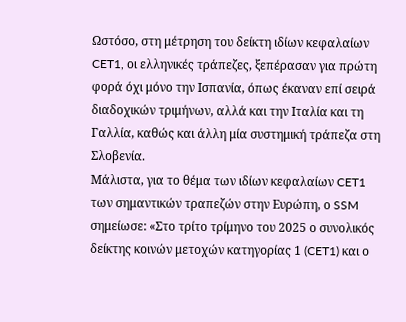Ωστόσο, στη μέτρηση του δείκτη ιδίων κεφαλαίων CET1, οι ελληνικές τράπεζες, ξεπέρασαν για πρώτη φορά όχι μόνο την Ισπανία, όπως έκαναν επί σειρά διαδοχικών τριμήνων, αλλά και την Ιταλία και τη Γαλλία, καθώς και άλλη μία συστημική τράπεζα στη Σλοβενία.
Μάλιστα, για το θέμα των ιδίων κεφαλαίων CET1 των σημαντικών τραπεζών στην Ευρώπη, ο SSM σημείωσε: «Στο τρίτο τρίμηνο του 2025 ο συνολικός δείκτης κοινών μετοχών κατηγορίας 1 (CET1) και ο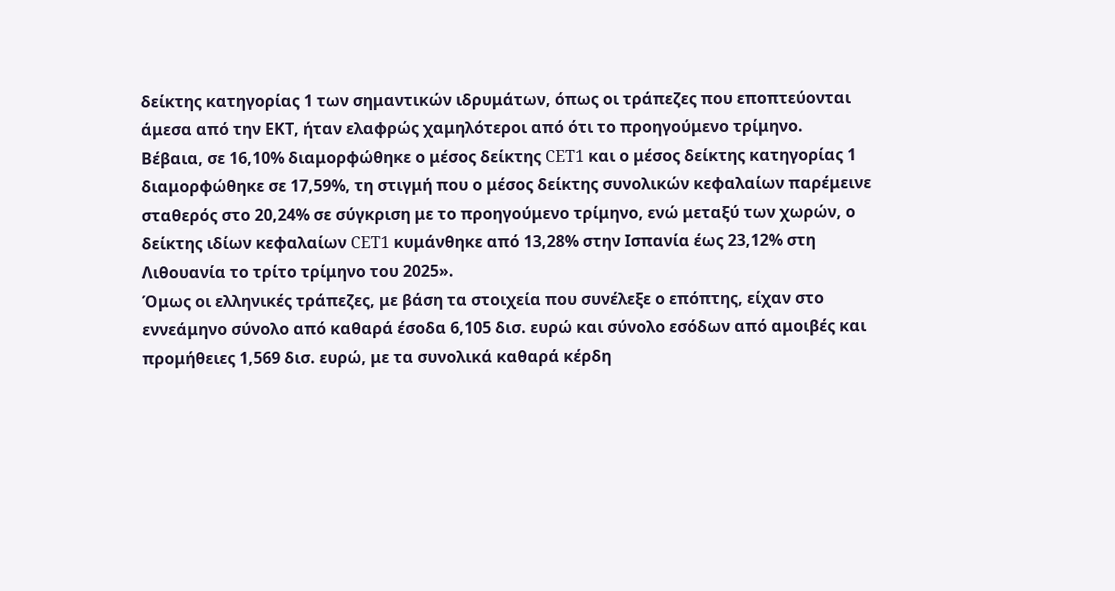δείκτης κατηγορίας 1 των σημαντικών ιδρυμάτων, όπως οι τράπεζες που εποπτεύονται άμεσα από την ΕΚΤ, ήταν ελαφρώς χαμηλότεροι από ότι το προηγούμενο τρίμηνο.
Βέβαια, σε 16,10% διαμορφώθηκε ο μέσος δείκτης CET1 και ο μέσος δείκτης κατηγορίας 1 διαμορφώθηκε σε 17,59%, τη στιγμή που ο μέσος δείκτης συνολικών κεφαλαίων παρέμεινε σταθερός στο 20,24% σε σύγκριση με το προηγούμενο τρίμηνο, ενώ μεταξύ των χωρών, ο δείκτης ιδίων κεφαλαίων CET1 κυμάνθηκε από 13,28% στην Ισπανία έως 23,12% στη Λιθουανία το τρίτο τρίμηνο του 2025».
Όμως οι ελληνικές τράπεζες, με βάση τα στοιχεία που συνέλεξε ο επόπτης, είχαν στο εννεάμηνο σύνολο από καθαρά έσοδα 6,105 δισ. ευρώ και σύνολο εσόδων από αμοιβές και προμήθειες 1,569 δισ. ευρώ, με τα συνολικά καθαρά κέρδη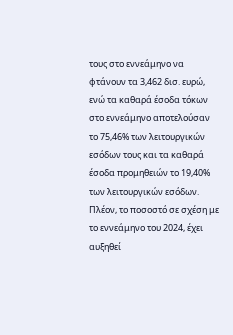τους στο εννεάμηνο να φτάνουν τα 3,462 δισ. ευρώ, ενώ τα καθαρά έσοδα τόκων στο εννεάμηνο αποτελούσαν το 75,46% των λειτουργικών εσόδων τους και τα καθαρά έσοδα προμηθειών το 19,40% των λειτουργικών εσόδων.
Πλέον, το ποσοστό σε σχέση με το εννεάμηνο του 2024, έχει αυξηθεί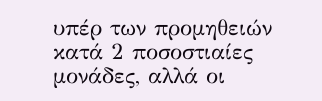υπέρ των προμηθειών κατά 2 ποσοστιαίες μονάδες, αλλά οι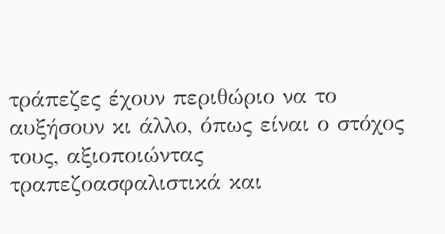τράπεζες έχουν περιθώριο να το αυξήσουν κι άλλο, όπως είναι ο στόχος τους, αξιοποιώντας τραπεζοασφαλιστικά και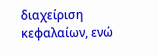διαχείριση κεφαλαίων, ενώ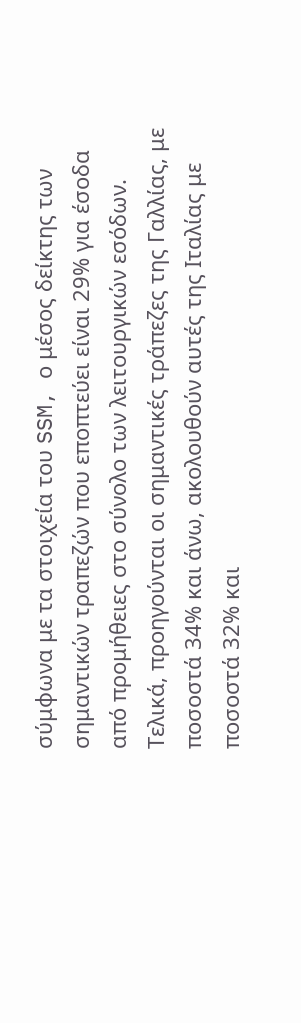σύμφωνα με τα στοιχεία του SSM, ο μέσος δείκτης των σημαντικών τραπεζών που εποπτεύει είναι 29% για έσοδα από προμήθειες στο σύνολο των λειτουργικών εσόδων.
Τελικά, προηγούνται οι σημαντικές τράπεζες της Γαλλίας, με ποσοστά 34% και άνω, ακολουθούν αυτές της Ιταλίας με ποσοστά 32% και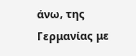άνω, της Γερμανίας με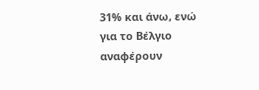31% και άνω, ενώ για το Βέλγιο αναφέρουν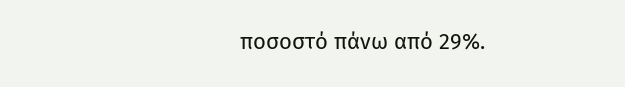ποσοστό πάνω από 29%.